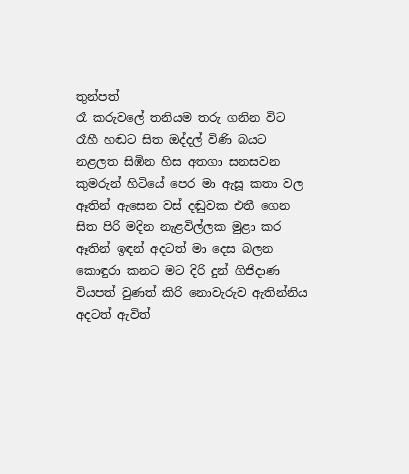තුන්පත්
රෑ කරුවලේ තනියම තරු ගනින විට
රෑහී හඬට සිත ඔද්දල් විණි බයට
නළලත සිඹින හිස අතගා සනසවන
කුමරුන් හිටියේ පෙර මා ඇසූ කතා වල
ඈතින් ඇසෙන වස් දඬුවක එතී ගෙන
සිත පිරි මදින නැළවිල්ලක මුළා කර
ඈතින් ඉඳන් අදටත් මා දෙස බලන
කොඳුරා කනට මට දිරි දුන් ගිජිදාණ
වියපත් වුණත් කිරි නොවැරුව ඇතින්නිය
අදටත් ඇවිත්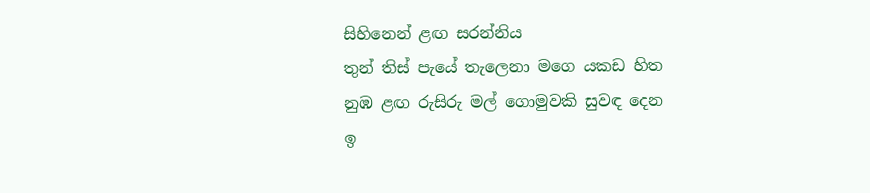සිහිනෙන් ළඟ සරන්නිය
තුන් තිස් පැයේ තැලෙනා මගෙ යකඩ හිත
නුඹ ළඟ රුසිරු මල් ගොමුවකි සුවඳ දෙන
ඉ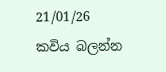21/01/26
කවිය බලන්න